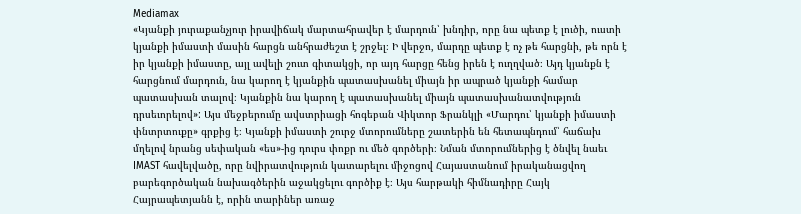Mediamax
«Կյանքի յուրաքանչյուր իրավիճակ մարտահրավեր է մարդուն՝ խնդիր, որը նա պետք է լուծի, ուստի կյանքի իմաստի մասին հարցն անհրաժեշտ է շրջել։ Ի վերջո, մարդը պետք է ոչ թե հարցնի, թե որն է իր կյանքի իմաստը, այլ ավելի շուտ գիտակցի, որ այդ հարցը հենց իրեն է ուղղված։ Այդ կյանքն է հարցնում մարդուն, նա կարող է կյանքին պատասխանել միայն իր ապրած կյանքի համար պատասխան տալով։ Կյանքին նա կարող է պատասխանել միայն պատասխանատվություն դրսեւորելով»: Այս մեջբերումը ավստրիացի հոգեբան Վիկտոր Ֆրանկլի «Մարդու՝ կյանքի իմաստի փնտրտուքը» գրքից է։ Կյանքի իմաստի շուրջ մտորումները շատերին են հետապնդում՝ հաճախ մղելով նրանց սեփական «ես»-ից դուրս փոքր ու մեծ գործերի։ Նման մտորումներից է ծնվել նաեւ IMAST հավելվածը, որը նվիրատվություն կատարելու միջոցով Հայաստանում իրականացվող բարեգործական նախագծերին աջակցելու գործիք է։ Այս հարթակի հիմնադիրը Հայկ Հայրապետյանն է, որին տարիներ առաջ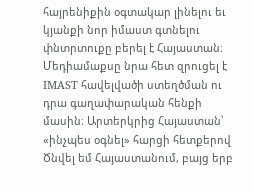հայրենիքին օգտակար լինելու եւ կյանքի նոր իմաստ գտնելու փնտրտուքը բերել է Հայաստան։ Մեդիամաքսը նրա հետ զրուցել է IMAST հավելվածի ստեղծման ու դրա գաղափարական հենքի մասին։ Արտերկրից Հայաստան՝ «ինչպես օգնել» հարցի հետքերով Ծնվել եմ Հայաստանում, բայց երբ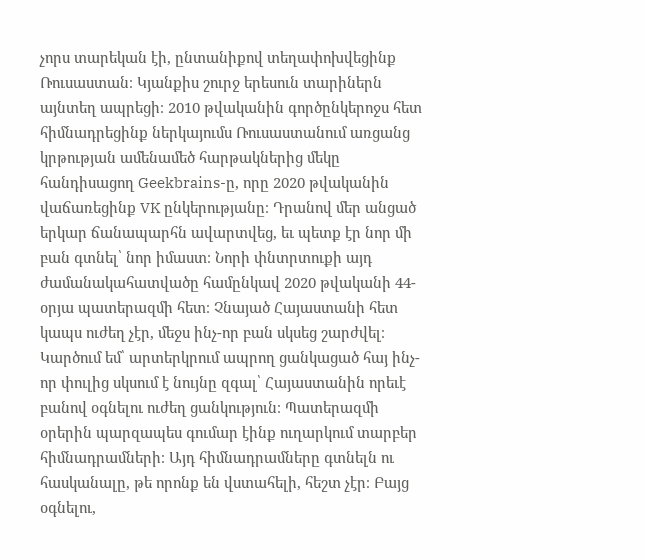չորս տարեկան էի, ընտանիքով տեղափոխվեցինք Ռուսաստան։ Կյանքիս շուրջ երեսուն տարիներն այնտեղ ապրեցի։ 2010 թվականին գործընկերոջս հետ հիմնադրեցինք ներկայումս Ռուսաստանում առցանց կրթության ամենամեծ հարթակներից մեկը հանդիսացող Geekbrains-ը, որը 2020 թվականին վաճառեցինք VK ընկերությանը։ Դրանով մեր անցած երկար ճանապարհն ավարտվեց, եւ պետք էր նոր մի բան գտնել՝ նոր իմաստ։ Նորի փնտրտուքի այդ ժամանակահատվածը համընկավ 2020 թվականի 44-օրյա պատերազմի հետ։ Չնայած Հայաստանի հետ կապս ուժեղ չէր, մեջս ինչ-որ բան սկսեց շարժվել։ Կարծում եմ՝ արտերկրում ապրող ցանկացած հայ ինչ-որ փուլից սկսում է նույնը զգալ՝ Հայաստանին որեւէ բանով օգնելու ուժեղ ցանկություն։ Պատերազմի օրերին պարզապես գումար էինք ուղարկում տարբեր հիմնադրամների։ Այդ հիմնադրամները գտնելն ու հասկանալը, թե որոնք են վստահելի, հեշտ չէր։ Բայց օգնելու,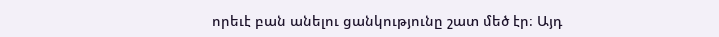որեւէ բան անելու ցանկությունը շատ մեծ էր։ Այդ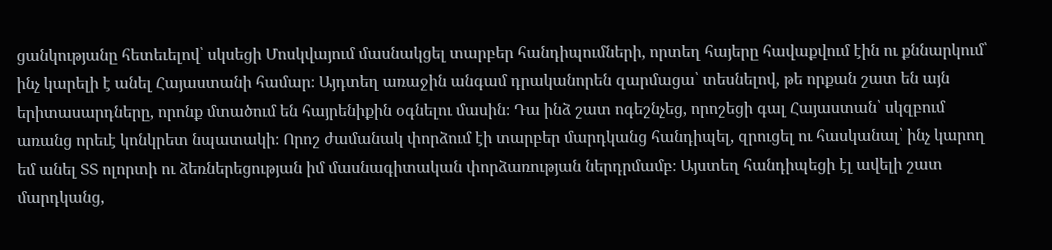ցանկությանը հետեւելով՝ սկսեցի Մոսկվայում մասնակցել տարբեր հանդիպումների, որտեղ հայերը հավաքվում էին ու քննարկում՝ ինչ կարելի է անել Հայաստանի համար։ Այդտեղ առաջին անգամ դրականորեն զարմացա՝ տեսնելով, թե որքան շատ են այն երիտասարդները, որոնք մտածում են հայրենիքին օգնելու մասին։ Դա ինձ շատ ոգեշնչեց, որոշեցի գալ Հայաստան՝ սկզբում առանց որեւէ կոնկրետ նպատակի։ Որոշ ժամանակ փորձում էի տարբեր մարդկանց հանդիպել, զրուցել ու հասկանալ՝ ինչ կարող եմ անել ՏՏ ոլորտի ու ձեռներեցության իմ մասնագիտական փորձառության ներդրմամբ։ Այստեղ հանդիպեցի էլ ավելի շատ մարդկանց,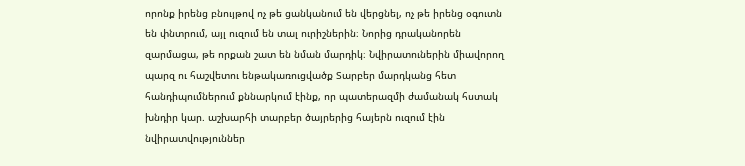որոնք իրենց բնույթով ոչ թե ցանկանում են վերցնել, ոչ թե իրենց օգուտն են փնտրում, այլ ուզում են տալ ուրիշներին։ Նորից դրականորեն զարմացա, թե որքան շատ են նման մարդիկ։ Նվիրատուներին միավորող պարզ ու հաշվետու ենթակառուցվածք Տարբեր մարդկանց հետ հանդիպումներում քննարկում էինք, որ պատերազմի ժամանակ հստակ խնդիր կար. աշխարհի տարբեր ծայրերից հայերն ուզում էին նվիրատվություններ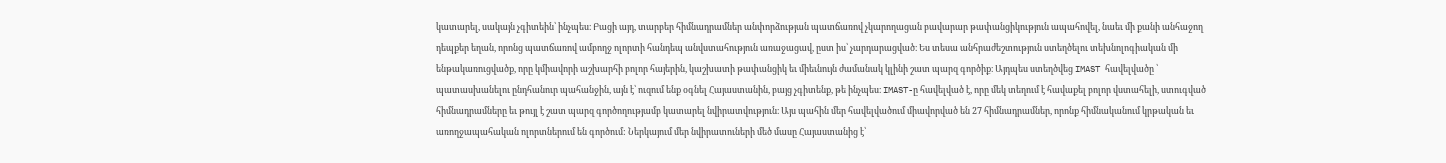կատարել, սակայն չգիտեին՝ ինչպես։ Բացի այդ, տարբեր հիմնադրամներ անփորձության պատճառով չկարողացան բավարար թափանցիկություն ապահովել, նաեւ մի քանի անհաջող դեպքեր եղան, որոնց պատճառով ամբողջ ոլորտի հանդեպ անվստահություն առաջացավ, ըստ իս՝ չարդարացված։ Ես տեսա անհրաժեշտություն ստեղծելու տեխնոլոգիական մի ենթակառուցվածք, որը կմիավորի աշխարհի բոլոր հայերին, կաշխատի թափանցիկ եւ միեւնույն ժամանակ կլինի շատ պարզ գործիք։ Այդպես ստեղծվեց IMAST հավելվածը ՝ պատասխանելու ընդհանուր պահանջին, այն է՝ ուզում ենք օգնել Հայաստանին, բայց չգիտենք, թե ինչպես։ IMAST-ը հավելված է, որը մեկ տեղում է հավաքել բոլոր վստահելի, ստուգված հիմնադրամները եւ թույլ է շատ պարզ գործողությամբ կատարել նվիրատվություն։ Այս պահին մեր հավելվածում միավորված են 27 հիմնադրամներ, որոնք հիմնականում կրթական եւ առողջապահական ոլորտներում են գործում: Ներկայում մեր նվիրատուների մեծ մասը Հայաստանից է՝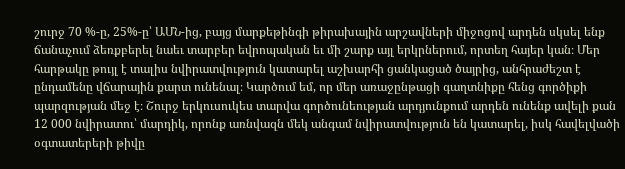շուրջ 70 %-ը, 25%-ը՝ ԱՄՆ-ից, բայց մարքեթինգի թիրախային արշավների միջոցով արդեն սկսել ենք ճանաչում ձեռքբերել նաեւ տարբեր եվրոպական եւ մի շարք այլ երկրներում, որտեղ հայեր կան։ Մեր հարթակը թույլ է տալիս նվիրատվություն կատարել աշխարհի ցանկացած ծայրից, անհրաժեշտ է ընդամենը վճարային քարտ ունենալ։ Կարծում եմ, որ մեր առաջընթացի գաղտնիքը հենց գործիքի պարզության մեջ է։ Շուրջ երկուսուկես տարվա գործունեության արդյունքում արդեն ունենք ավելի քան 12 000 նվիրատու՝ մարդիկ, որոնք առնվազն մեկ անգամ նվիրատվություն են կատարել, իսկ հավելվածի օգտատերերի թիվը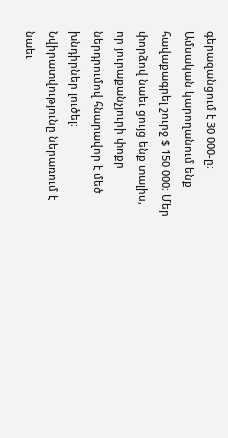գերազանցում է 30 000-ը։ Ամսական կարողանում ենք հավաքագրել շուրջ $ 150 000։ Մեր փորձով նաեւ ցույց ենք տալիս, որ յուրաքանչյուրի փոքր ներդրումով հնարավոր է մեծ խնդիրներ լուծել։ Նվիրատվությունը ներառում է նաեւ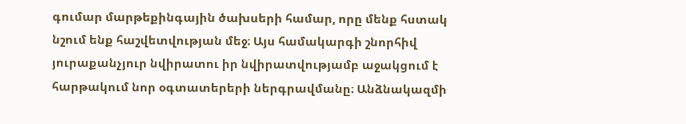գումար մարթեքինգային ծախսերի համար, որը մենք հստակ նշում ենք հաշվետվության մեջ։ Այս համակարգի շնորհիվ յուրաքանչյուր նվիրատու իր նվիրատվությամբ աջակցում է հարթակում նոր օգտատերերի ներգրավմանը։ Անձնակազմի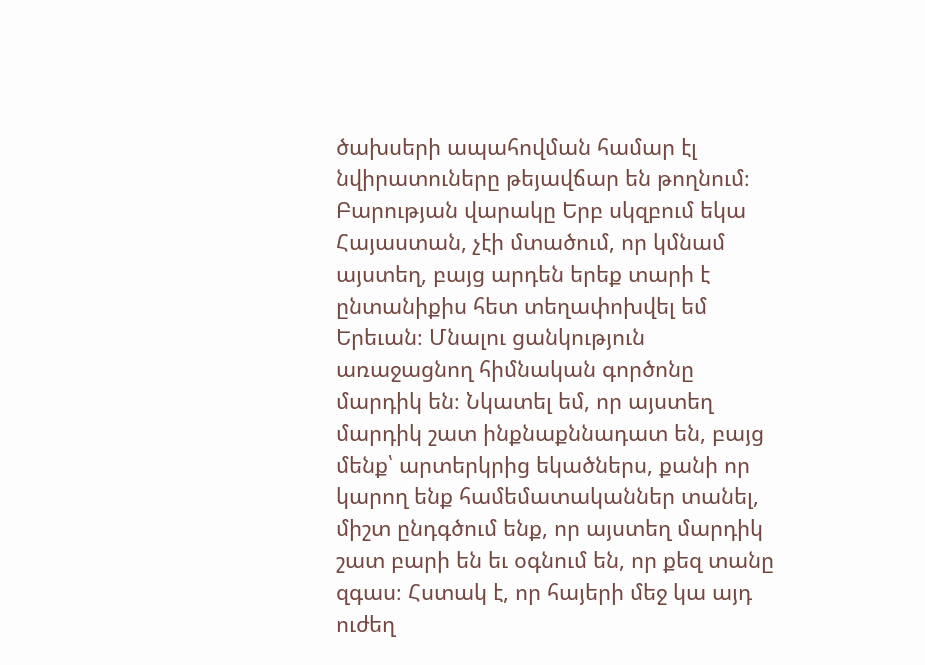ծախսերի ապահովման համար էլ նվիրատուները թեյավճար են թողնում։ Բարության վարակը Երբ սկզբում եկա Հայաստան, չէի մտածում, որ կմնամ այստեղ, բայց արդեն երեք տարի է ընտանիքիս հետ տեղափոխվել եմ Երեւան։ Մնալու ցանկություն առաջացնող հիմնական գործոնը մարդիկ են։ Նկատել եմ, որ այստեղ մարդիկ շատ ինքնաքննադատ են, բայց մենք՝ արտերկրից եկածներս, քանի որ կարող ենք համեմատականներ տանել, միշտ ընդգծում ենք, որ այստեղ մարդիկ շատ բարի են եւ օգնում են, որ քեզ տանը զգաս։ Հստակ է, որ հայերի մեջ կա այդ ուժեղ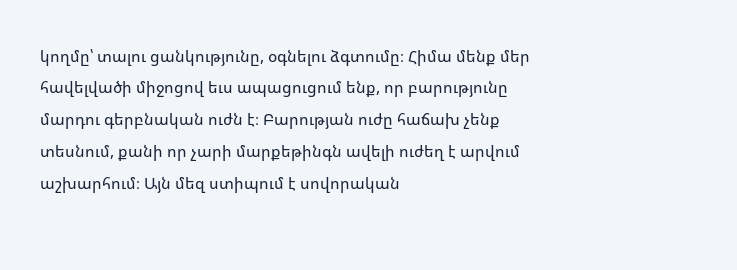կողմը՝ տալու ցանկությունը, օգնելու ձգտումը։ Հիմա մենք մեր հավելվածի միջոցով եւս ապացուցում ենք, որ բարությունը մարդու գերբնական ուժն է։ Բարության ուժը հաճախ չենք տեսնում, քանի որ չարի մարքեթինգն ավելի ուժեղ է արվում աշխարհում։ Այն մեզ ստիպում է սովորական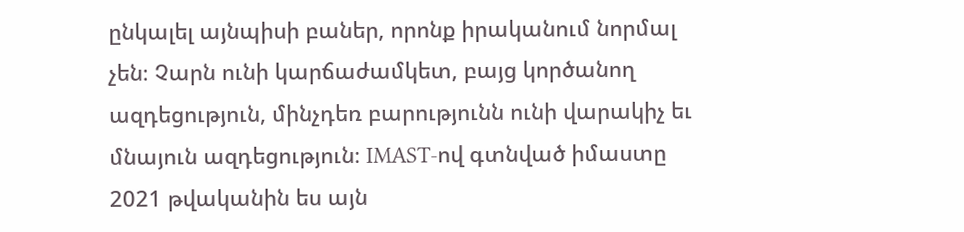ընկալել այնպիսի բաներ, որոնք իրականում նորմալ չեն։ Չարն ունի կարճաժամկետ, բայց կործանող ազդեցություն, մինչդեռ բարությունն ունի վարակիչ եւ մնայուն ազդեցություն։ IMAST-ով գտնված իմաստը 2021 թվականին ես այն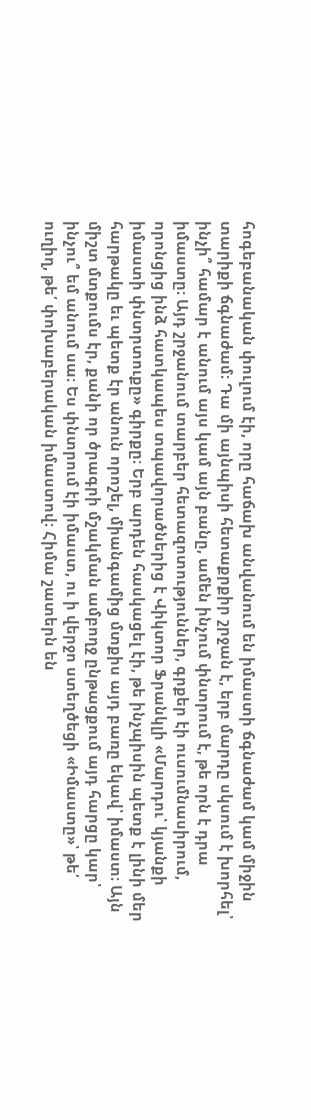հոգեբանական փուլում էի, որը հաճախ անվանում են իմաստի ճգնաժամ կամ միջին տարիքի ճգնաժամ։ Դա մի այնպիսի հետաքրքիր շրջան է, երբ մարդը սկսում է խորհել՝ ինչի՞ համար է անում այս կամ այն բանը, ամեն ինչում փնտրում է, թե որն է դրա իմաստը։ Այդ շրջանում տարբեր հետազոտություններ, գրքեր էի ուսումնասիրում, որոնցից ինձ հատկապես տպավորածներից է Վիկտոր Ֆրանկլի «Մարդու՝ կյանքի իմաստի փնտրտուքը» գիրքը։ Երբ արդեն հասկացել էի, թե ինչպիսին պետք է լինի մեր հարթակը եւ պետք էր անուն որոշել, միանգամից մտքիս այդ բառը եկավ՝ իմաստ։ Այն միշտ մտքումս էր, քանի որ ծրագրի մշակման ամբողջ ընթացքում այդ հարցը կար՝ ինչու՞ եմ անում սա։ Ես փնտրում էի իմաստ, ու ի վերջո ստեղծեցի «Իմաստը»՝ թե՛ ուղիղ, թե՛ փոխաբերական իմաստով։ Հիմա շատերն են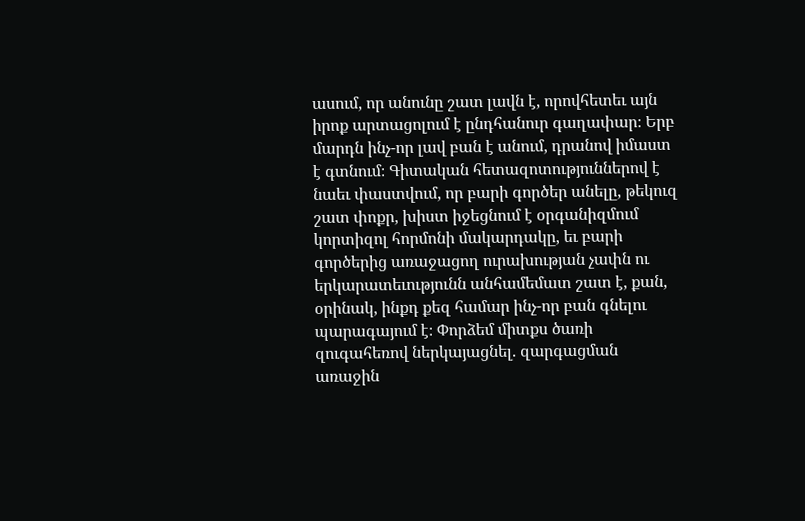ասում, որ անունը շատ լավն է, որովհետեւ այն իրոք արտացոլում է ընդհանուր գաղափար։ Երբ մարդն ինչ-որ լավ բան է անում, դրանով իմաստ է գտնում։ Գիտական հետազոտություններով է նաեւ փաստվում, որ բարի գործեր անելը, թեկուզ շատ փոքր, խիստ իջեցնում է օրգանիզմում կորտիզոլ հորմոնի մակարդակը, եւ բարի գործերից առաջացող ուրախության չափն ու երկարատեւությունն անհամեմատ շատ է, քան, օրինակ, ինքդ քեզ համար ինչ-որ բան գնելու պարագայում է։ Փորձեմ միտքս ծառի զուգահեռով ներկայացնել. զարգացման առաջին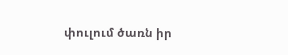փուլում ծառն իր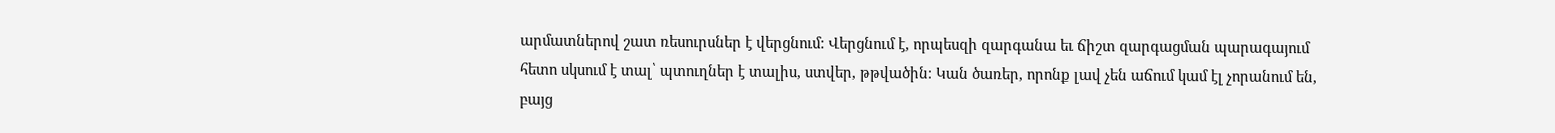արմատներով շատ ռեսուրսներ է վերցնում: Վերցնում է, որպեսզի զարգանա եւ ճիշտ զարգացման պարագայում հետո սկսում է տալ՝ պտուղներ է տալիս, ստվեր, թթվածին։ Կան ծառեր, որոնք լավ չեն աճում կամ էլ չորանում են, բայց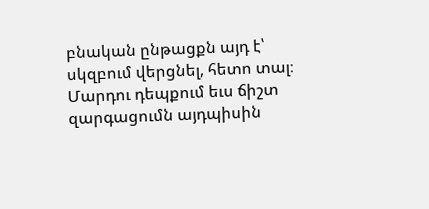բնական ընթացքն այդ է՝ սկզբում վերցնել, հետո տալ։ Մարդու դեպքում եւս ճիշտ զարգացումն այդպիսին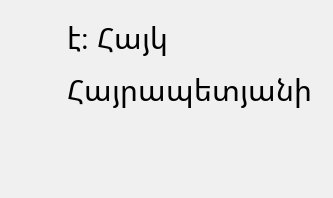է։ Հայկ Հայրապետյանի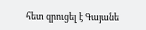հետ զրուցել է Գայանե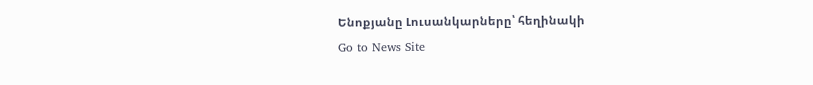Ենոքյանը Լուսանկարները՝ հեղինակի
Go to News Site